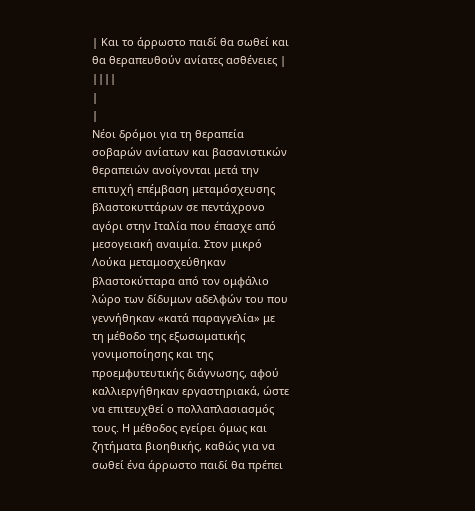| Και το άρρωστο παιδί θα σωθεί και θα θεραπευθούν ανίατες ασθένειες | ||||
|
|
Νέοι δρόμοι για τη θεραπεία σοβαρών ανίατων και βασανιστικών θεραπειών ανοίγονται μετά την επιτυχή επέμβαση μεταμόσχευσης βλαστοκυττάρων σε πεντάχρονο αγόρι στην Ιταλία που έπασχε από μεσογειακή αναιμία. Στον μικρό Λούκα μεταμοσχεύθηκαν βλαστοκύτταρα από τον ομφάλιο λώρο των δίδυμων αδελφών του που γεννήθηκαν «κατά παραγγελία» με τη μέθοδο της εξωσωματικής γονιμοποίησης και της προεμφυτευτικής διάγνωσης, αφού καλλιεργήθηκαν εργαστηριακά, ώστε να επιτευχθεί ο πολλαπλασιασμός τους. Η μέθοδος εγείρει όμως και ζητήματα βιοηθικής, καθώς για να σωθεί ένα άρρωστο παιδί θα πρέπει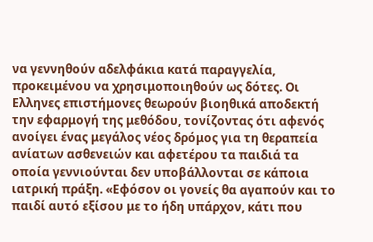να γεννηθούν αδελφάκια κατά παραγγελία, προκειμένου να χρησιμοποιηθούν ως δότες. Οι Ελληνες επιστήμονες θεωρούν βιοηθικά αποδεκτή την εφαρμογή της μεθόδου, τονίζοντας ότι αφενός ανοίγει ένας μεγάλος νέος δρόμος για τη θεραπεία ανίατων ασθενειών και αφετέρου τα παιδιά τα οποία γεννιούνται δεν υποβάλλονται σε κάποια ιατρική πράξη. «Εφόσον οι γονείς θα αγαπούν και το παιδί αυτό εξίσου με το ήδη υπάρχον, κάτι που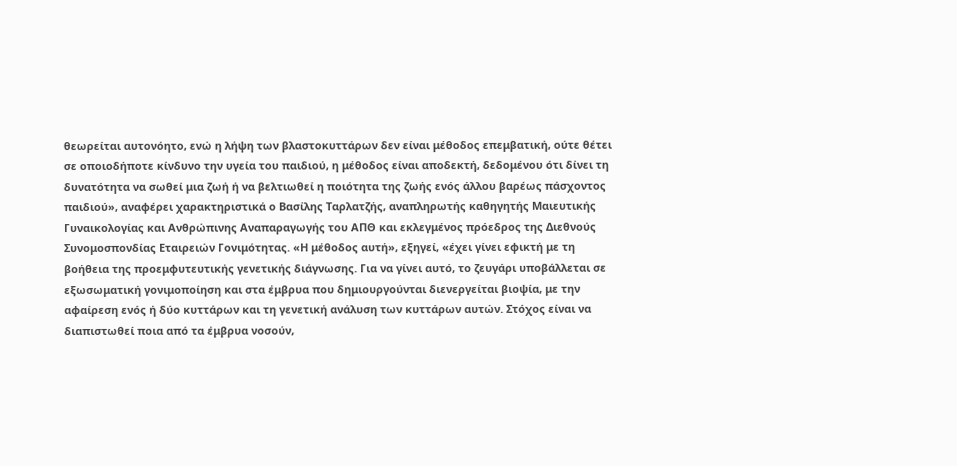θεωρείται αυτονόητο, ενώ η λήψη των βλαστοκυττάρων δεν είναι μέθοδος επεμβατική, ούτε θέτει σε οποιοδήποτε κίνδυνο την υγεία του παιδιού, η μέθοδος είναι αποδεκτή, δεδομένου ότι δίνει τη δυνατότητα να σωθεί μια ζωή ή να βελτιωθεί η ποιότητα της ζωής ενός άλλου βαρέως πάσχοντος παιδιού», αναφέρει χαρακτηριστικά ο Βασίλης Ταρλατζής, αναπληρωτής καθηγητής Μαιευτικής Γυναικολογίας και Ανθρώπινης Αναπαραγωγής του ΑΠΘ και εκλεγμένος πρόεδρος της Διεθνούς Συνομοσπονδίας Εταιρειών Γονιμότητας. «Η μέθοδος αυτή», εξηγεί, «έχει γίνει εφικτή με τη βοήθεια της προεμφυτευτικής γενετικής διάγνωσης. Για να γίνει αυτό, το ζευγάρι υποβάλλεται σε εξωσωματική γονιμοποίηση και στα έμβρυα που δημιουργούνται διενεργείται βιοψία, με την αφαίρεση ενός ή δύο κυττάρων και τη γενετική ανάλυση των κυττάρων αυτών. Στόχος είναι να διαπιστωθεί ποια από τα έμβρυα νοσούν,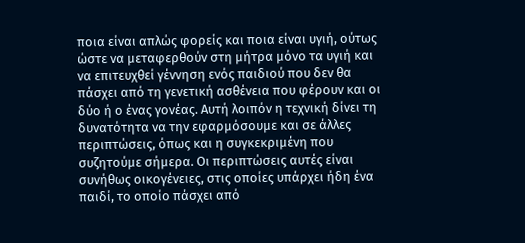ποια είναι απλώς φορείς και ποια είναι υγιή, ούτως ώστε να μεταφερθούν στη μήτρα μόνο τα υγιή και να επιτευχθεί γέννηση ενός παιδιού που δεν θα πάσχει από τη γενετική ασθένεια που φέρουν και οι δύο ή ο ένας γονέας. Αυτή λοιπόν η τεχνική δίνει τη δυνατότητα να την εφαρμόσουμε και σε άλλες περιπτώσεις, όπως και η συγκεκριμένη που συζητούμε σήμερα. Οι περιπτώσεις αυτές είναι συνήθως οικογένειες, στις οποίες υπάρχει ήδη ένα παιδί, το οποίο πάσχει από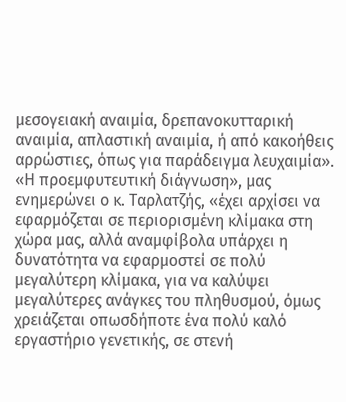μεσογειακή αναιμία, δρεπανοκυτταρική αναιμία, απλαστική αναιμία, ή από κακοήθεις αρρώστιες, όπως για παράδειγμα λευχαιμία». «Η προεμφυτευτική διάγνωση», μας ενημερώνει ο κ. Ταρλατζής, «έχει αρχίσει να εφαρμόζεται σε περιορισμένη κλίμακα στη χώρα μας, αλλά αναμφίβολα υπάρχει η δυνατότητα να εφαρμοστεί σε πολύ μεγαλύτερη κλίμακα, για να καλύψει μεγαλύτερες ανάγκες του πληθυσμού, όμως χρειάζεται οπωσδήποτε ένα πολύ καλό εργαστήριο γενετικής, σε στενή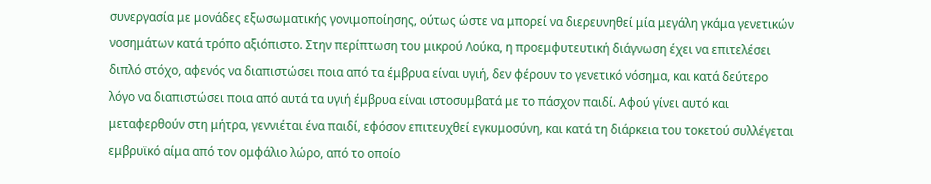συνεργασία με μονάδες εξωσωματικής γονιμοποίησης, ούτως ώστε να μπορεί να διερευνηθεί μία μεγάλη γκάμα γενετικών νοσημάτων κατά τρόπο αξιόπιστο. Στην περίπτωση του μικρού Λούκα, η προεμφυτευτική διάγνωση έχει να επιτελέσει διπλό στόχο, αφενός να διαπιστώσει ποια από τα έμβρυα είναι υγιή, δεν φέρουν το γενετικό νόσημα, και κατά δεύτερο λόγο να διαπιστώσει ποια από αυτά τα υγιή έμβρυα είναι ιστοσυμβατά με το πάσχον παιδί. Αφού γίνει αυτό και μεταφερθούν στη μήτρα, γεννιέται ένα παιδί, εφόσον επιτευχθεί εγκυμοσύνη, και κατά τη διάρκεια του τοκετού συλλέγεται εμβρυϊκό αίμα από τον ομφάλιο λώρο, από το οποίο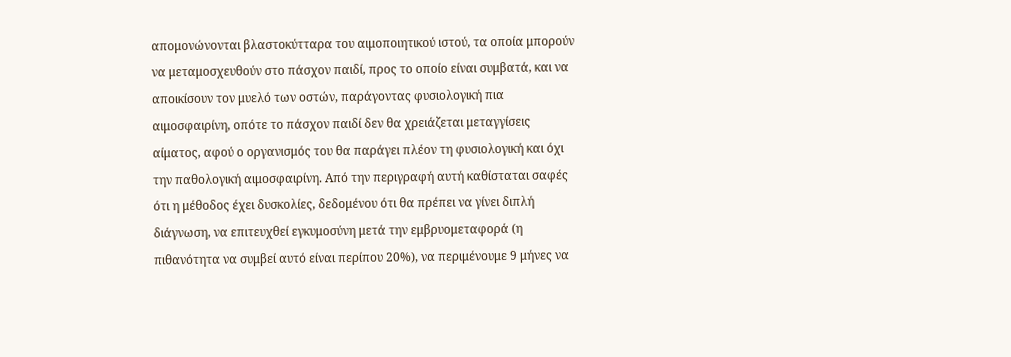απομονώνονται βλαστοκύτταρα του αιμοποιητικού ιστού, τα οποία μπορούν να μεταμοσχευθούν στο πάσχον παιδί, προς το οποίο είναι συμβατά, και να αποικίσουν τον μυελό των οστών, παράγοντας φυσιολογική πια αιμοσφαιρίνη, οπότε το πάσχον παιδί δεν θα χρειάζεται μεταγγίσεις αίματος, αφού ο οργανισμός του θα παράγει πλέον τη φυσιολογική και όχι την παθολογική αιμοσφαιρίνη. Από την περιγραφή αυτή καθίσταται σαφές ότι η μέθοδος έχει δυσκολίες, δεδομένου ότι θα πρέπει να γίνει διπλή διάγνωση, να επιτευχθεί εγκυμοσύνη μετά την εμβρυομεταφορά (η πιθανότητα να συμβεί αυτό είναι περίπου 20%), να περιμένουμε 9 μήνες να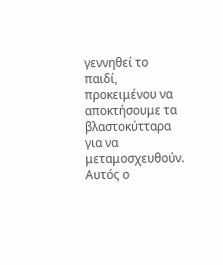γεννηθεί το παιδί, προκειμένου να αποκτήσουμε τα βλαστοκύτταρα για να μεταμοσχευθούν. Αυτός ο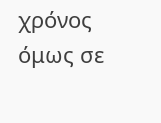χρόνος όμως σε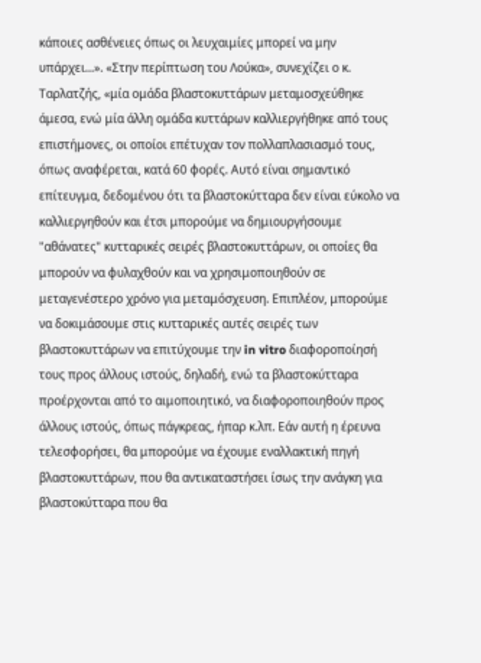κάποιες ασθένειες όπως οι λευχαιμίες μπορεί να μην υπάρχει...». «Στην περίπτωση του Λούκα», συνεχίζει ο κ. Ταρλατζής, «μία ομάδα βλαστοκυττάρων μεταμοσχεύθηκε άμεσα, ενώ μία άλλη ομάδα κυττάρων καλλιεργήθηκε από τους επιστήμονες, οι οποίοι επέτυχαν τον πολλαπλασιασμό τους, όπως αναφέρεται, κατά 60 φορές. Αυτό είναι σημαντικό επίτευγμα, δεδομένου ότι τα βλαστοκύτταρα δεν είναι εύκολο να καλλιεργηθούν και έτσι μπορούμε να δημιουργήσουμε "αθάνατες" κυτταρικές σειρές βλαστοκυττάρων, οι οποίες θα μπορούν να φυλαχθούν και να χρησιμοποιηθούν σε μεταγενέστερο χρόνο για μεταμόσχευση. Επιπλέον, μπορούμε να δοκιμάσουμε στις κυτταρικές αυτές σειρές των βλαστοκυττάρων να επιτύχουμε την in vitro διαφοροποίησή τους προς άλλους ιστούς, δηλαδή, ενώ τα βλαστοκύτταρα προέρχονται από το αιμοποιητικό, να διαφοροποιηθούν προς άλλους ιστούς, όπως πάγκρεας, ήπαρ κ.λπ. Εάν αυτή η έρευνα τελεσφορήσει, θα μπορούμε να έχουμε εναλλακτική πηγή βλαστοκυττάρων, που θα αντικαταστήσει ίσως την ανάγκη για βλαστοκύτταρα που θα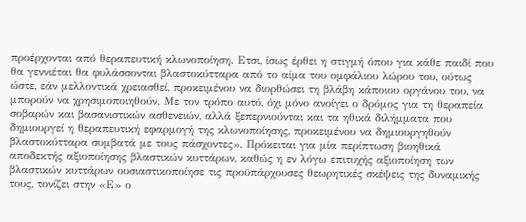προέρχονται από θεραπευτική κλωνοποίηση. Ετσι, ίσως έρθει η στιγμή όπου για κάθε παιδί που θα γεννιέται θα φυλάσσονται βλαστοκύτταρα από το αίμα του ομφάλιου λώρου του, ούτως ώστε, εάν μελλοντικά χρειασθεί, προκειμένου να διορθώσει τη βλάβη κάποιου οργάνου του, να μπορούν να χρησιμοποιηθούν. Με τον τρόπο αυτό, όχι μόνο ανοίγει ο δρόμος για τη θεραπεία σοβαρών και βασανιστικών ασθενειών, αλλά ξεπερνιούνται και τα ηθικά διλήμματα που δημιουργεί η θεραπευτική εφαρμογή της κλωνοποίησης, προκειμένου να δημιουργηθούν βλαστοκύτταρα συμβατά με τους πάσχοντες». Πρόκειται για μία περίπτωση βιοηθικά αποδεκτής αξιοποίησης βλαστικών κυττάρων, καθώς η εν λόγω επιτυχής αξιοποίηση των βλαστικών κυττάρων ουσιαστικοποίησε τις προϋπάρχουσες θεωρητικές σκέψεις της δυναμικής τους, τονίζει στην «Ε» ο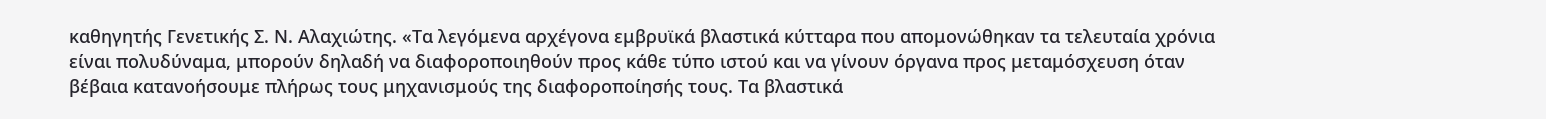καθηγητής Γενετικής Σ. Ν. Αλαχιώτης. «Τα λεγόμενα αρχέγονα εμβρυϊκά βλαστικά κύτταρα που απομονώθηκαν τα τελευταία χρόνια είναι πολυδύναμα, μπορούν δηλαδή να διαφοροποιηθούν προς κάθε τύπο ιστού και να γίνουν όργανα προς μεταμόσχευση όταν βέβαια κατανοήσουμε πλήρως τους μηχανισμούς της διαφοροποίησής τους. Τα βλαστικά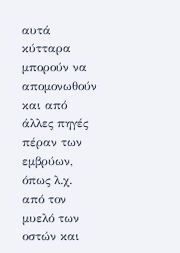αυτά κύτταρα μπορούν να απομονωθούν και από άλλες πηγές πέραν των εμβρύων, όπως λ.χ. από τον μυελό των οστών και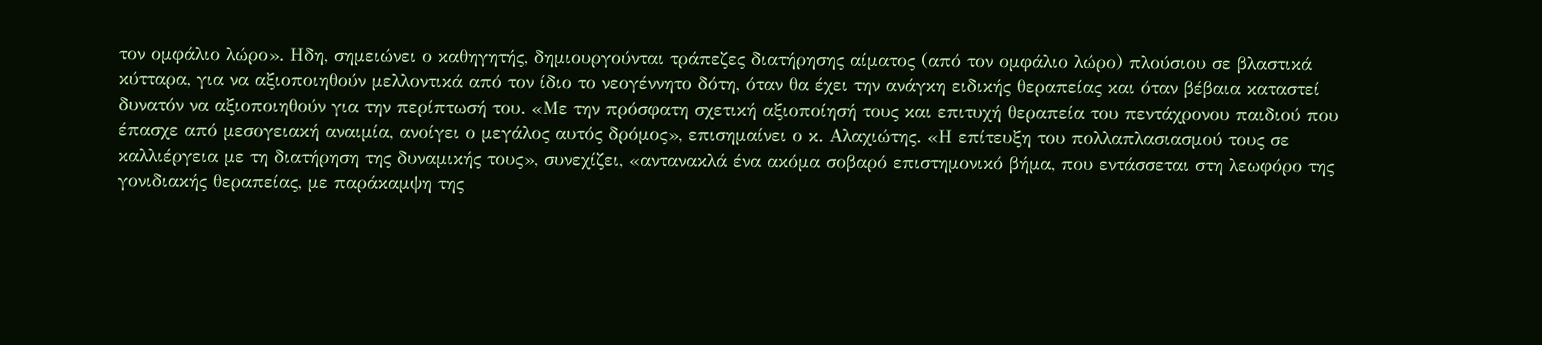τον ομφάλιο λώρο». Ηδη, σημειώνει ο καθηγητής, δημιουργούνται τράπεζες διατήρησης αίματος (από τον ομφάλιο λώρο) πλούσιου σε βλαστικά κύτταρα, για να αξιοποιηθούν μελλοντικά από τον ίδιο το νεογέννητο δότη, όταν θα έχει την ανάγκη ειδικής θεραπείας και όταν βέβαια καταστεί δυνατόν να αξιοποιηθούν για την περίπτωσή του. «Με την πρόσφατη σχετική αξιοποίησή τους και επιτυχή θεραπεία του πεντάχρονου παιδιού που έπασχε από μεσογειακή αναιμία, ανοίγει ο μεγάλος αυτός δρόμος», επισημαίνει ο κ. Αλαχιώτης. «Η επίτευξη του πολλαπλασιασμού τους σε καλλιέργεια με τη διατήρηση της δυναμικής τους», συνεχίζει, «αντανακλά ένα ακόμα σοβαρό επιστημονικό βήμα, που εντάσσεται στη λεωφόρο της γονιδιακής θεραπείας, με παράκαμψη της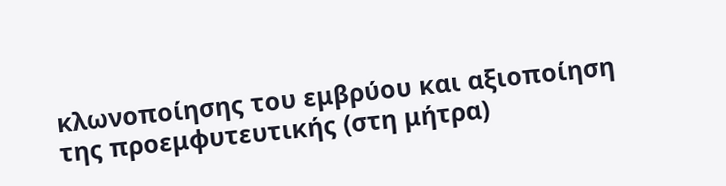κλωνοποίησης του εμβρύου και αξιοποίηση της προεμφυτευτικής (στη μήτρα)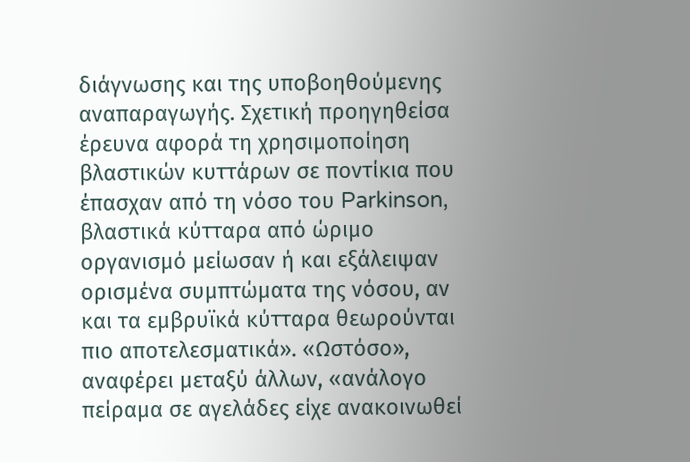διάγνωσης και της υποβοηθούμενης αναπαραγωγής. Σχετική προηγηθείσα έρευνα αφορά τη χρησιμοποίηση βλαστικών κυττάρων σε ποντίκια που έπασχαν από τη νόσο του Parkinson, βλαστικά κύτταρα από ώριμο οργανισμό μείωσαν ή και εξάλειψαν ορισμένα συμπτώματα της νόσου, αν και τα εμβρυϊκά κύτταρα θεωρούνται πιο αποτελεσματικά». «Ωστόσο», αναφέρει μεταξύ άλλων, «ανάλογο πείραμα σε αγελάδες είχε ανακοινωθεί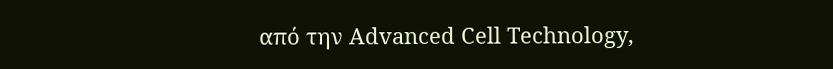από την Advanced Cell Technology,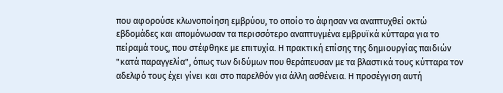που αφορούσε κλωνοποίηση εμβρύου, το οποίο το άφησαν να αναπτυχθεί οκτώ εβδομάδες και απομόνωσαν τα περισσότερο αναπτυγμένα εμβρυϊκά κύτταρα για το πείραμά τους, που στέφθηκε με επιτυχία. Η πρακτική επίσης της δημιουργίας παιδιών "κατά παραγγελία", όπως των διδύμων που θεράπευσαν με τα βλαστικά τους κύτταρα τον αδελφό τους έχει γίνει και στο παρελθόν για άλλη ασθένεια. Η προσέγγιση αυτή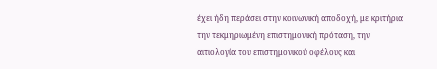έχει ήδη περάσει στην κοινωνική αποδοχή, με κριτήρια την τεκμηριωμένη επιστημονική πρόταση, την αιτιολογία του επιστημονικού οφέλους και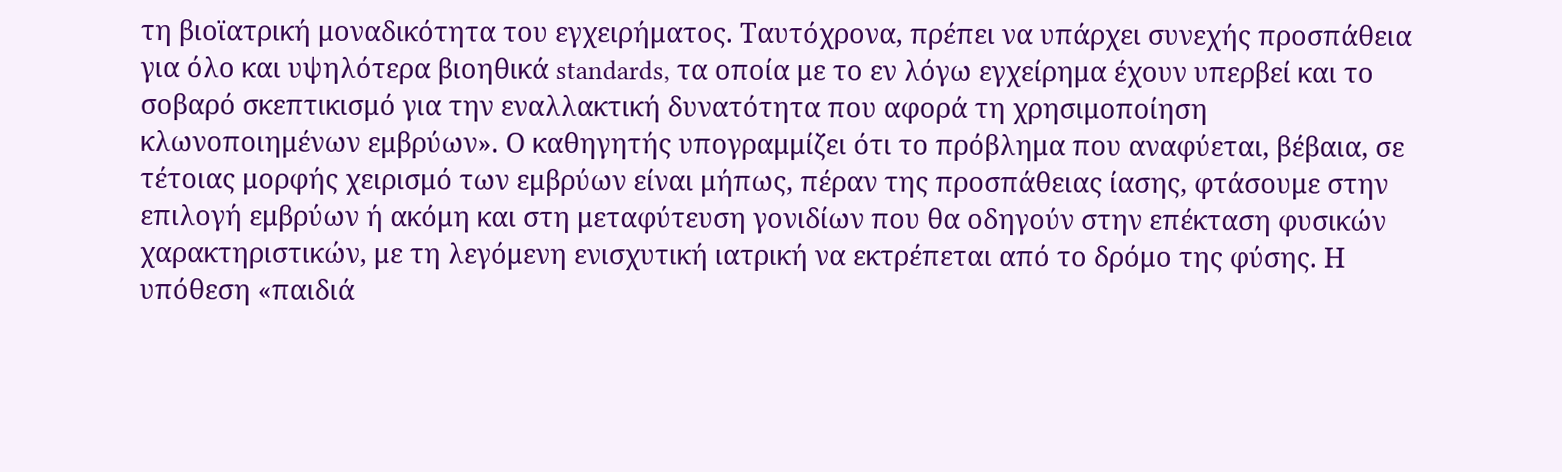τη βιοϊατρική μοναδικότητα του εγχειρήματος. Ταυτόχρονα, πρέπει να υπάρχει συνεχής προσπάθεια για όλο και υψηλότερα βιοηθικά standards, τα οποία με το εν λόγω εγχείρημα έχουν υπερβεί και το σοβαρό σκεπτικισμό για την εναλλακτική δυνατότητα που αφορά τη χρησιμοποίηση κλωνοποιημένων εμβρύων». Ο καθηγητής υπογραμμίζει ότι το πρόβλημα που αναφύεται, βέβαια, σε τέτοιας μορφής χειρισμό των εμβρύων είναι μήπως, πέραν της προσπάθειας ίασης, φτάσουμε στην επιλογή εμβρύων ή ακόμη και στη μεταφύτευση γονιδίων που θα οδηγούν στην επέκταση φυσικών χαρακτηριστικών, με τη λεγόμενη ενισχυτική ιατρική να εκτρέπεται από το δρόμο της φύσης. Η υπόθεση «παιδιά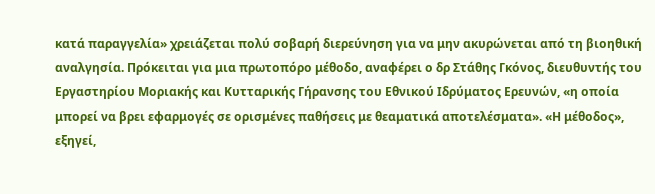κατά παραγγελία» χρειάζεται πολύ σοβαρή διερεύνηση για να μην ακυρώνεται από τη βιοηθική αναλγησία. Πρόκειται για μια πρωτοπόρο μέθοδο, αναφέρει ο δρ Στάθης Γκόνος, διευθυντής του Εργαστηρίου Μοριακής και Κυτταρικής Γήρανσης του Εθνικού Ιδρύματος Ερευνών, «η οποία μπορεί να βρει εφαρμογές σε ορισμένες παθήσεις με θεαματικά αποτελέσματα». «Η μέθοδος», εξηγεί,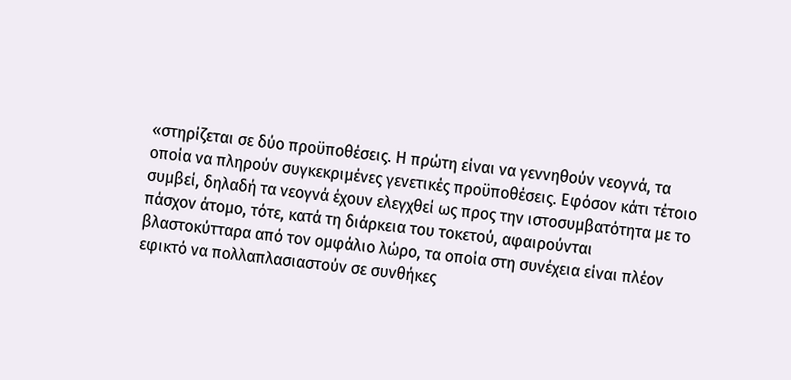«στηρίζεται σε δύο προϋποθέσεις. Η πρώτη είναι να γεννηθούν νεογνά, τα οποία να πληρούν συγκεκριμένες γενετικές προϋποθέσεις. Εφόσον κάτι τέτοιο συμβεί, δηλαδή τα νεογνά έχουν ελεγχθεί ως προς την ιστοσυμβατότητα με το πάσχον άτομο, τότε, κατά τη διάρκεια του τοκετού, αφαιρούνται βλαστοκύτταρα από τον ομφάλιο λώρο, τα οποία στη συνέχεια είναι πλέον εφικτό να πολλαπλασιαστούν σε συνθήκες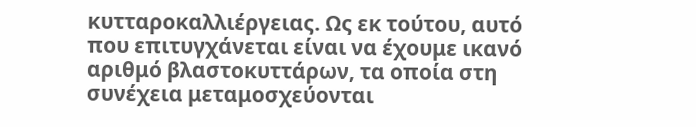κυτταροκαλλιέργειας. Ως εκ τούτου, αυτό που επιτυγχάνεται είναι να έχουμε ικανό αριθμό βλαστοκυττάρων, τα οποία στη συνέχεια μεταμοσχεύονται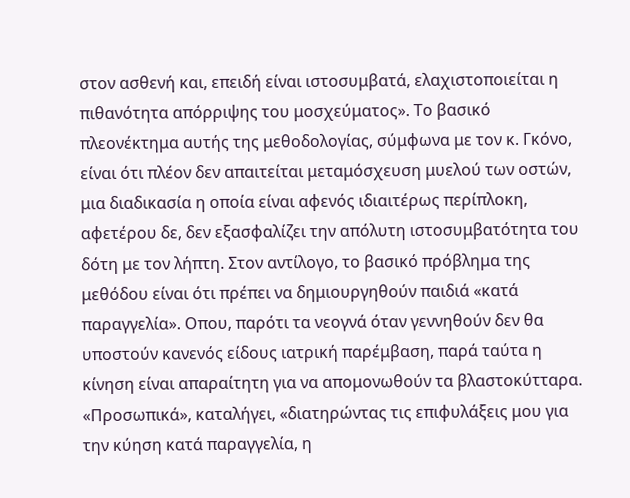στον ασθενή και, επειδή είναι ιστοσυμβατά, ελαχιστοποιείται η πιθανότητα απόρριψης του μοσχεύματος». Το βασικό πλεονέκτημα αυτής της μεθοδολογίας, σύμφωνα με τον κ. Γκόνο, είναι ότι πλέον δεν απαιτείται μεταμόσχευση μυελού των οστών, μια διαδικασία η οποία είναι αφενός ιδιαιτέρως περίπλοκη, αφετέρου δε, δεν εξασφαλίζει την απόλυτη ιστοσυμβατότητα του δότη με τον λήπτη. Στον αντίλογο, το βασικό πρόβλημα της μεθόδου είναι ότι πρέπει να δημιουργηθούν παιδιά «κατά παραγγελία». Οπου, παρότι τα νεογνά όταν γεννηθούν δεν θα υποστούν κανενός είδους ιατρική παρέμβαση, παρά ταύτα η κίνηση είναι απαραίτητη για να απομονωθούν τα βλαστοκύτταρα. «Προσωπικά», καταλήγει, «διατηρώντας τις επιφυλάξεις μου για την κύηση κατά παραγγελία, η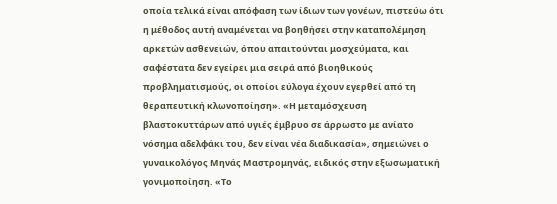οποία τελικά είναι απόφαση των ίδιων των γονέων, πιστεύω ότι η μέθοδος αυτή αναμένεται να βοηθήσει στην καταπολέμηση αρκετών ασθενειών, όπου απαιτούνται μοσχεύματα, και σαφέστατα δεν εγείρει μια σειρά από βιοηθικούς προβληματισμούς, οι οποίοι εύλογα έχουν εγερθεί από τη θεραπευτική κλωνοποίηση». «Η μεταμόσχευση βλαστοκυττάρων από υγιές έμβρυο σε άρρωστο με ανίατο νόσημα αδελφάκι του, δεν είναι νέα διαδικασία», σημειώνει ο γυναικολόγος Μηνάς Μαστρομηνάς, ειδικός στην εξωσωματική γονιμοποίηση. «Το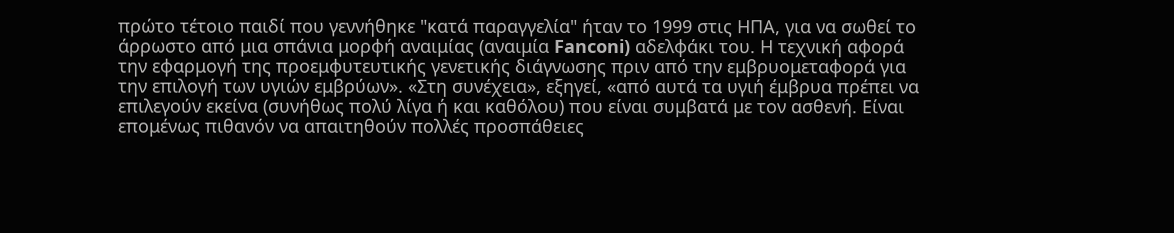πρώτο τέτοιο παιδί που γεννήθηκε "κατά παραγγελία" ήταν το 1999 στις ΗΠΑ, για να σωθεί το άρρωστο από μια σπάνια μορφή αναιμίας (αναιμία Fanconi) αδελφάκι του. Η τεχνική αφορά την εφαρμογή της προεμφυτευτικής γενετικής διάγνωσης πριν από την εμβρυομεταφορά για την επιλογή των υγιών εμβρύων». «Στη συνέχεια», εξηγεί, «από αυτά τα υγιή έμβρυα πρέπει να επιλεγούν εκείνα (συνήθως πολύ λίγα ή και καθόλου) που είναι συμβατά με τον ασθενή. Είναι επομένως πιθανόν να απαιτηθούν πολλές προσπάθειες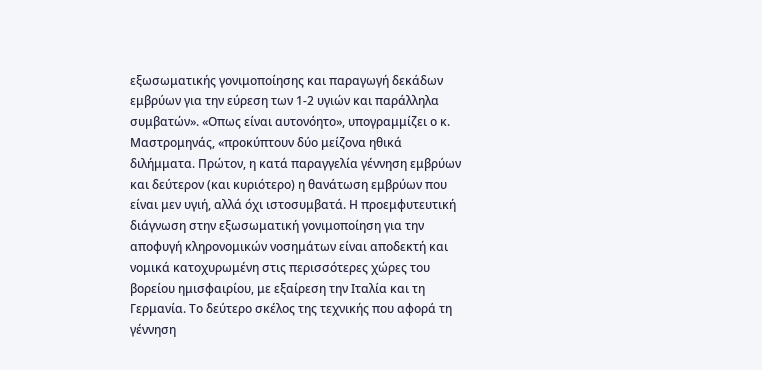εξωσωματικής γονιμοποίησης και παραγωγή δεκάδων εμβρύων για την εύρεση των 1-2 υγιών και παράλληλα συμβατών». «Οπως είναι αυτονόητο», υπογραμμίζει ο κ. Μαστρομηνάς, «προκύπτουν δύο μείζονα ηθικά διλήμματα. Πρώτον, η κατά παραγγελία γέννηση εμβρύων και δεύτερον (και κυριότερο) η θανάτωση εμβρύων που είναι μεν υγιή, αλλά όχι ιστοσυμβατά. Η προεμφυτευτική διάγνωση στην εξωσωματική γονιμοποίηση για την αποφυγή κληρονομικών νοσημάτων είναι αποδεκτή και νομικά κατοχυρωμένη στις περισσότερες χώρες του βορείου ημισφαιρίου, με εξαίρεση την Ιταλία και τη Γερμανία. Το δεύτερο σκέλος της τεχνικής που αφορά τη γέννηση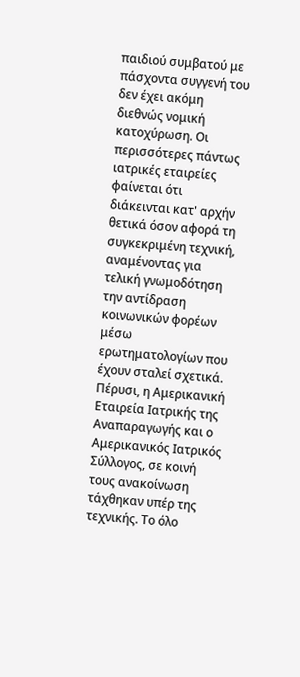παιδιού συμβατού με πάσχοντα συγγενή του δεν έχει ακόμη διεθνώς νομική κατοχύρωση. Οι περισσότερες πάντως ιατρικές εταιρείες φαίνεται ότι διάκεινται κατ' αρχήν θετικά όσον αφορά τη συγκεκριμένη τεχνική, αναμένοντας για τελική γνωμοδότηση την αντίδραση κοινωνικών φορέων μέσω ερωτηματολογίων που έχουν σταλεί σχετικά. Πέρυσι, η Αμερικανική Εταιρεία Ιατρικής της Αναπαραγωγής και ο Αμερικανικός Ιατρικός Σύλλογος, σε κοινή τους ανακοίνωση τάχθηκαν υπέρ της τεχνικής. Το όλο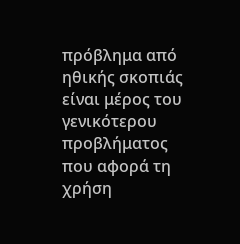πρόβλημα από ηθικής σκοπιάς είναι μέρος του γενικότερου προβλήματος που αφορά τη χρήση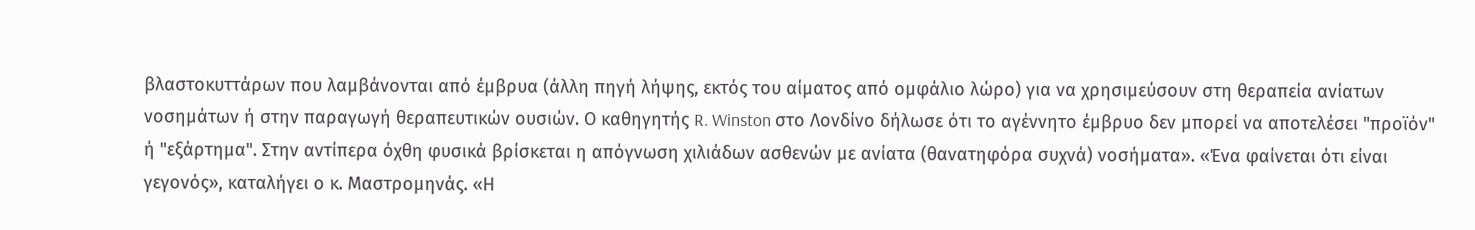βλαστοκυττάρων που λαμβάνονται από έμβρυα (άλλη πηγή λήψης, εκτός του αίματος από ομφάλιο λώρο) για να χρησιμεύσουν στη θεραπεία ανίατων νοσημάτων ή στην παραγωγή θεραπευτικών ουσιών. Ο καθηγητής R. Winston στο Λονδίνο δήλωσε ότι το αγέννητο έμβρυο δεν μπορεί να αποτελέσει "προϊόν" ή "εξάρτημα". Στην αντίπερα όχθη φυσικά βρίσκεται η απόγνωση χιλιάδων ασθενών με ανίατα (θανατηφόρα συχνά) νοσήματα». «Ένα φαίνεται ότι είναι γεγονός», καταλήγει ο κ. Μαστρομηνάς. «Η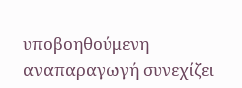υποβοηθούμενη αναπαραγωγή συνεχίζει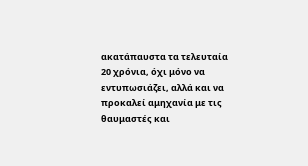ακατάπαυστα τα τελευταία 20 χρόνια, όχι μόνο να εντυπωσιάζει, αλλά και να προκαλεί αμηχανία με τις θαυμαστές και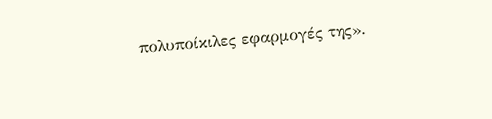πολυποίκιλες εφαρμογές της».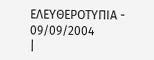ΕΛΕΥΘΕΡΟΤΥΠΙΑ - 09/09/2004
|